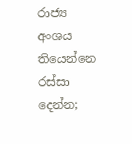රාජ්‍ය අංශය තියෙන්නෙ රස්සා දෙන්න;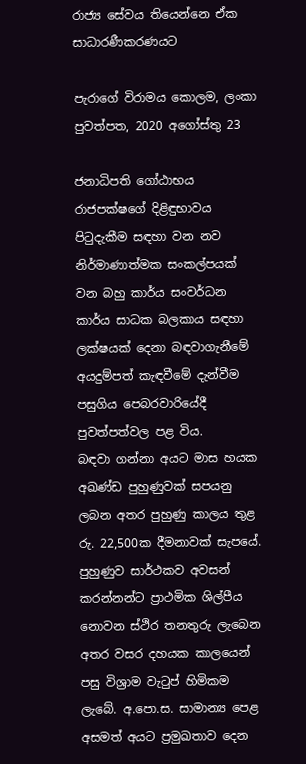රාජ්‍ය සේවය තියෙන්නෙ ඒක සාධාරණීකරණයට

පැරාගේ විරාමය කොලම, ලංකා පුවත්පත, 2020 අගෝස්තු 23

ජනාධිපති ගෝඨාභය රාජපක්ෂගේ දිළිඳුභාවය පිටුදැකීම සඳහා වන නව නිර්මාණාත්මක සංකල්පයක් වන බහු කාර්ය සංවර්ධන කාර්ය සාධක බලකාය සඳහා ලක්ෂයක් දෙනා බඳවාගැනීමේ අයදුම්පත් කැඳවීමේ දැන්වීම පසුගිය පෙබරවාරියේදී පුවත්පත්වල පළ විය.
බඳවා ගන්නා අයට මාස හයක අඛණ්ඩ පුහුණුවක් සපයනු ලබන අතර පුහුණු කාලය තුළ රු. 22,500ක දීමනාවක් සැපයේ. පුහුණුව සාර්ථකව අවසන් කරන්නන්ට ප්‍රාථමික ශිල්පීය නොවන ස්ථිර තනතුරු ලැබෙන අතර වසර දහයක කාලයෙන් පසු විශ්‍රාම වැටුප් හිමිකම ලැබේ. අ.පො.ස. සාමාන්‍ය පෙළ අසමත් අයට ප්‍රමුඛතාව දෙන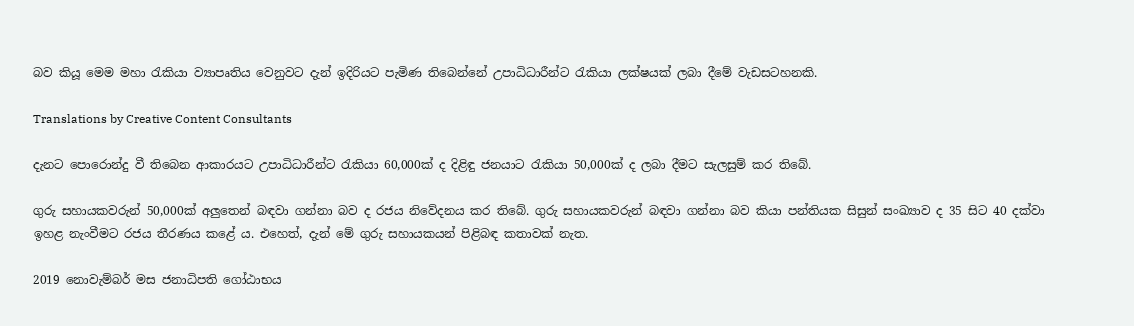බව කියූ මෙම මහා රැකියා ව්‍යාපෘතිය වෙනුවට දැන් ඉදිරියට පැමිණ තිබෙන්නේ උපාධිධාරීන්ට රැකියා ලක්ෂයක් ලබා දීමේ වැඩසටහනකි.

Translations by Creative Content Consultants

දැනට පොරොන්දු වී තිබෙන ආකාරයට උපාධිධාරීන්ට රැකියා 60,000ක් ද දිළිඳු ජනයාට රැකියා 50,000ක් ද ලබා දීමට සැලසුම් කර තිබේ.

ගුරු සහායකවරුන් 50,000ක් අලුතෙන් බඳවා ගන්නා බව ද රජය නිවේදනය කර තිබේ. ගුරු සහායකවරුන් බඳවා ගන්නා බව කියා පන්තියක සිසුන් සංඛ්‍යාව ද 35 සිට 40 දක්වා ඉහළ නැංවීමට රජය තීරණය කළේ ය. එහෙත්, දැන් මේ ගුරු සහායකයන් පිළිබඳ කතාවක් නැත.

2019 නොවැම්බර් මස ජනාධිපති ගෝඨාභය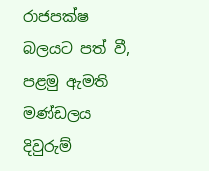රාජපක්ෂ බලයට පත් වී, පළමු ඇමති මණ්ඩලය දිවුරුම්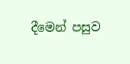දීමෙන් පසුව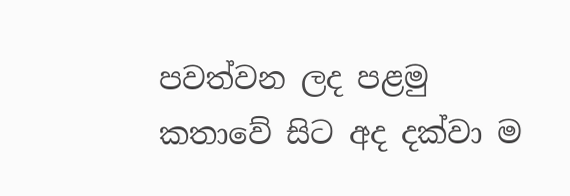පවත්වන ලද පළමු කතාවේ සිට අද දක්වා ම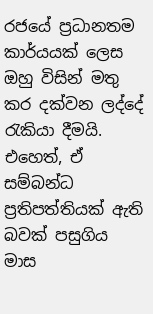රජයේ ප්‍රධානතම කාර්යයක් ලෙස ඔහු විසින් මතු කර දක්වන ලද්දේ රැකියා දීමයි. එහෙත්, ඒ සම්බන්ධ ප්‍රතිපත්තියක් ඇති බවක් පසුගිය මාස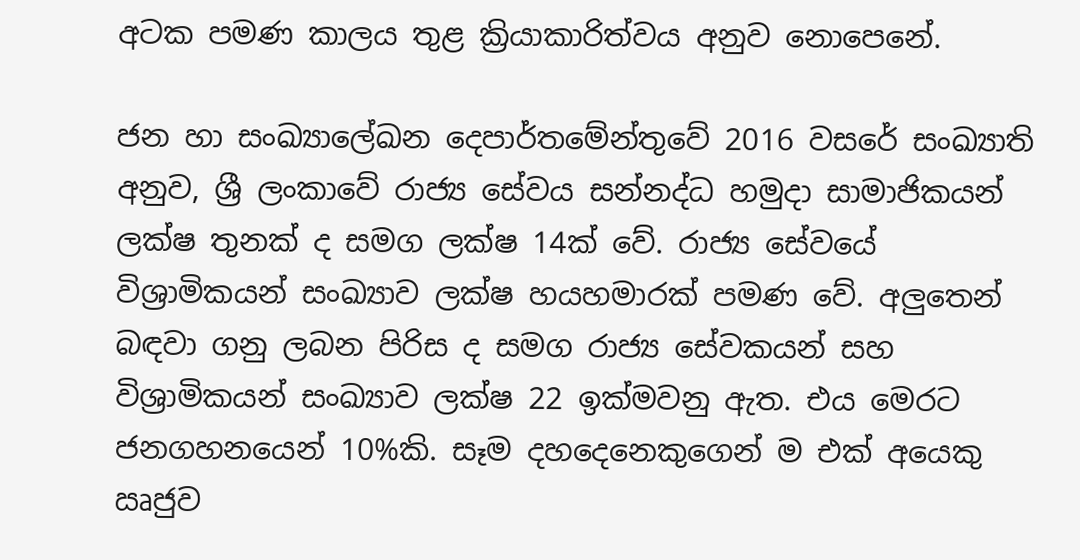අටක පමණ කාලය තුළ ක්‍රියාකාරිත්වය අනුව නොපෙනේ.

ජන හා සංඛ්‍යාලේඛන දෙපාර්තමේන්තුවේ 2016 වසරේ සංඛ්‍යාති අනුව, ශ්‍රී ලංකාවේ රාජ්‍ය සේවය සන්නද්ධ හමුදා සාමාජිකයන් ලක්ෂ තුනක් ද සමග ලක්ෂ 14ක් වේ. රාජ්‍ය සේවයේ විශ්‍රාමිකයන් සංඛ්‍යාව ලක්ෂ හයහමාරක් පමණ වේ. අලුතෙන් බඳවා ගනු ලබන පිරිස ද සමග රාජ්‍ය සේවකයන් සහ විශ්‍රාමිකයන් සංඛ්‍යාව ලක්ෂ 22 ඉක්මවනු ඇත. එය මෙරට ජනගහනයෙන් 10%කි. සෑම දහදෙනෙකුගෙන් ම එක් අයෙකු ඍජුව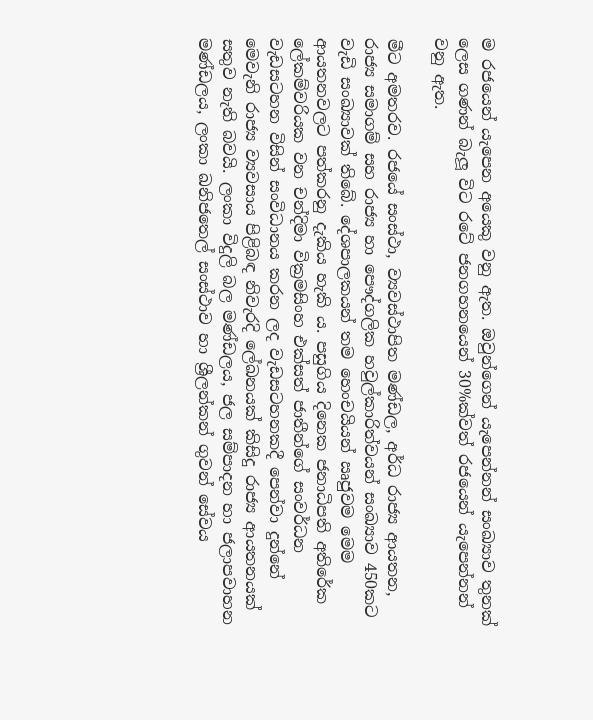ම රජයෙන් යැපෙන අයෙකු වනු ඇත. ඔවුන්ගෙන් යැපෙන්නන් සංඛ්‍යාව තුනක් ලෙස ගණන් බැලූ විට රටේ ජනගහනයෙන් 30%ක්වත් රජයෙන් යැපෙන්නන් වනු ඇත.

මීට අමතරව. රජයේ සංස්ථා, ව්‍යවස්ථාපිත මණ්ඩල, අර්ධ රාජ්‍ය ආයතන, රාජ්‍ය සමාගම් සහ රාජ්‍ය හා පෞද්ගලික හවුල්කාරිත්වයන් සංඛ්‍යාව 450කට වැඩි සංඛ්‍යාවක් තිබේ. දේශපාලකයන් තම හෙංචයියන් ඍජුවම මෙම ආයතනවලට පත්කරනු දැකිය හැකි ය. පසුගිය දිනෙක ජනාධිපති අතිරේක ලේකම්වරියක වන චන්දිමා වික්‍රමසිංහ එක්සත් ජාතීන්ගේ සංවර්ධන වැඩසටහන විසින් සංවිධානය කරන ලද වැඩසටහනකදී පෙන්වා දුන්නේ මෙවැනි රාජ්‍ය ව්‍යවසාය පිළිබඳ නිවැරදි ලේඛනයක් කිසිදු රාජ්‍ය ආයතනයක් සතුව නැති බවයි. ලංකා විදුලි බල මණ්ඩලය, ජල සම්පාදන හා ජලාපවාහන මණ්ඩලය, ලංකා ඛනිජතෙල් සංස්ථාව හා ශ්‍රීලන්කන් ගුවන් සේවය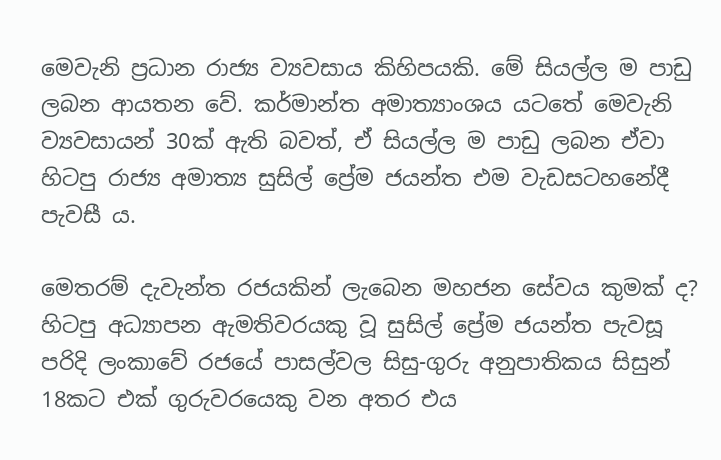මෙවැනි ප්‍රධාන රාජ්‍ය ව්‍යවසාය කිහිපයකි. මේ සියල්ල ම පාඩු ලබන ආයතන වේ. කර්මාන්ත අමාත්‍යාංශය යටතේ මෙවැනි ව්‍යවසායන් 30ක් ඇති බවත්, ඒ සියල්ල ම පාඩු ලබන ඒවා හිටපු රාජ්‍ය අමාත්‍ය සුසිල් ප්‍රේම ජයන්ත එම වැඩසටහනේදී පැවසී ය.

මෙතරම් දැවැන්ත රජයකින් ලැබෙන මහජන සේවය කුමක් ද? හිටපු අධ්‍යාපන ඇමතිවරයකු වූ සුසිල් ප්‍රේම ජයන්ත පැවසූ පරිදි ලංකාවේ රජයේ පාසල්වල සිසු-ගුරු අනුපාතිකය සිසුන් 18කට එක් ගුරුවරයෙකු වන අතර එය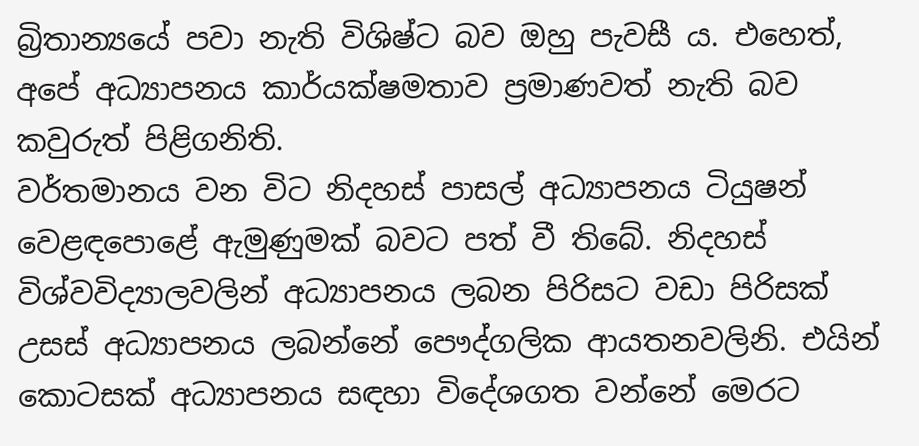බ්‍රිතාන්‍යයේ පවා නැති විශිෂ්ට බව ඔහු පැවසී ය. එහෙත්, අපේ අධ්‍යාපනය කාර්යක්ෂමතාව ප්‍රමාණවත් නැති බව කවුරුත් පිළිගනිති.
වර්තමානය වන විට නිදහස් පාසල් අධ්‍යාපනය ටියුෂන් වෙළඳපොළේ ඇමුණුමක් බවට පත් වී තිබේ. නිදහස් විශ්වවිද්‍යාලවලින් අධ්‍යාපනය ලබන පිරිසට වඩා පිරිසක් උසස් අධ්‍යාපනය ලබන්නේ පෞද්ගලික ආයතනවලිනි. එයින් කොටසක් අධ්‍යාපනය සඳහා විදේශගත වන්නේ මෙරට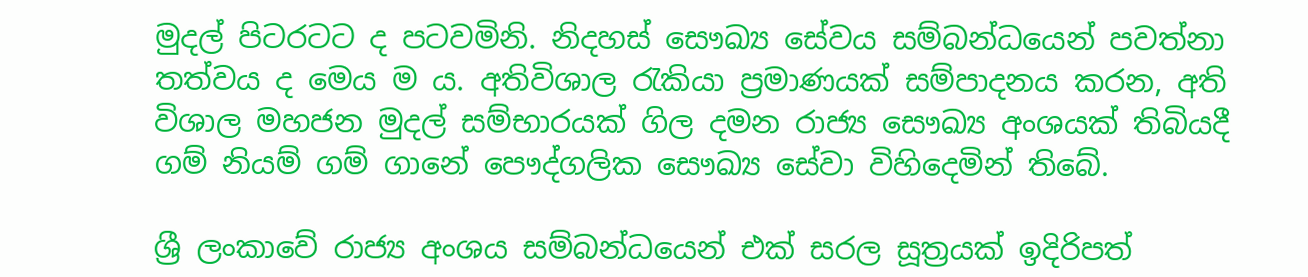මුදල් පිටරටට ද පටවමිනි. නිදහස් සෞඛ්‍ය සේවය සම්බන්ධයෙන් පවත්නා තත්වය ද මෙය ම ය. අතිවිශාල රැකියා ප්‍රමාණයක් සම්පාදනය කරන, අති විශාල මහජන මුදල් සම්භාරයක් ගිල දමන රාජ්‍ය සෞඛ්‍ය අංශයක් තිබියදී ගම් නියම් ගම් ගානේ පෞද්ගලික සෞඛ්‍ය සේවා විහිදෙමින් තිබේ.

ශ්‍රී ලංකාවේ රාජ්‍ය අංශය සම්බන්ධයෙන් එක් සරල සූත්‍රයක් ඉදිරිපත්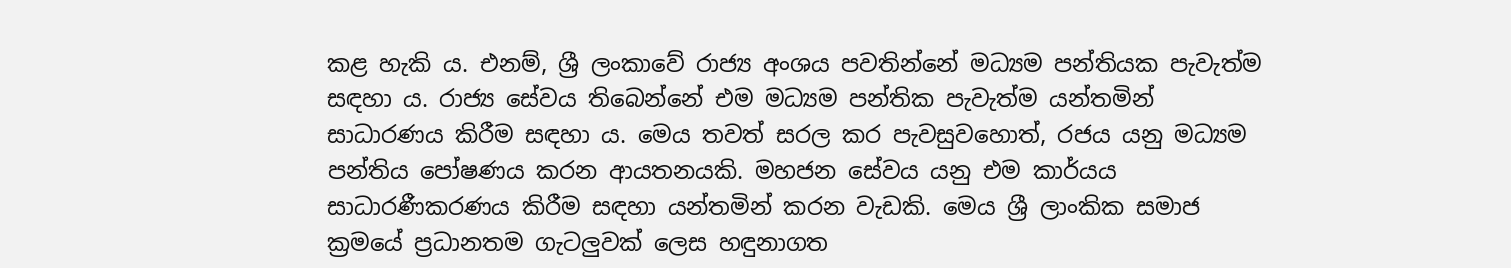කළ හැකි ය. එනම්, ශ්‍රී ලංකාවේ රාජ්‍ය අංශය පවතින්නේ මධ්‍යම පන්තියක පැවැත්ම සඳහා ය. රාජ්‍ය සේවය තිබෙන්නේ එම මධ්‍යම පන්තික පැවැත්ම යන්තමින් සාධාරණය කිරීම සඳහා ය. මෙය තවත් සරල කර පැවසුවහොත්, රජය යනු මධ්‍යම පන්තිය පෝෂණය කරන ආයතනයකි. මහජන සේවය යනු එම කාර්යය සාධාරණීකරණය කිරීම සඳහා යන්තමින් කරන වැඩකි. මෙය ශ්‍රී ලාංකික සමාජ ක්‍රමයේ ප්‍රධානතම ගැටලුවක් ලෙස හඳුනාගත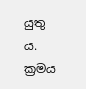යුතු ය. ක්‍රමය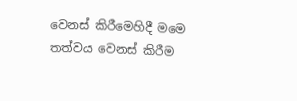වෙනස් කිරීමෙහිදී මමෙ තත්වය වෙනස් කිරීම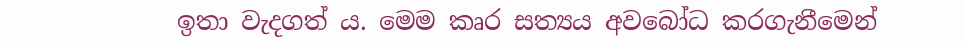ඉතා වැදගත් ය. මෙම කෘර සත්‍යය අවබෝධ කරගැනීමෙන්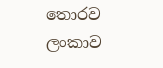තොරව ලංකාව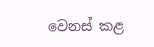වෙනස් කළ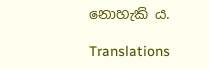නොහැකි ය.

Translations